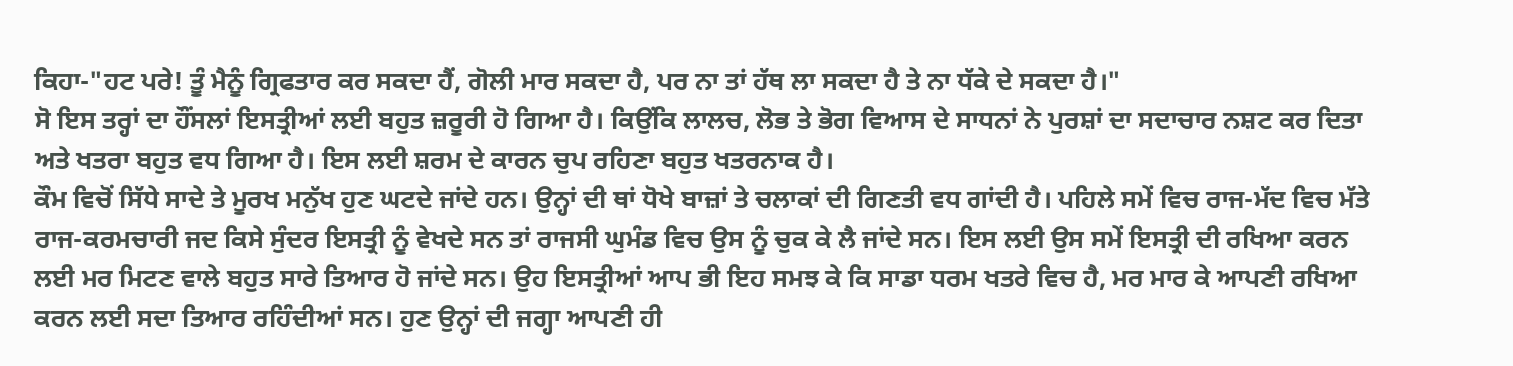ਕਿਹਾ-"ਹਟ ਪਰੇ! ਤੂੰ ਮੈਨੂੰ ਗ੍ਰਿਫਤਾਰ ਕਰ ਸਕਦਾ ਹੈਂ, ਗੋਲੀ ਮਾਰ ਸਕਦਾ ਹੈ, ਪਰ ਨਾ ਤਾਂ ਹੱਥ ਲਾ ਸਕਦਾ ਹੈ ਤੇ ਨਾ ਧੱਕੇ ਦੇ ਸਕਦਾ ਹੈ।"
ਸੋ ਇਸ ਤਰ੍ਹਾਂ ਦਾ ਹੌਂਸਲਾਂ ਇਸਤ੍ਰੀਆਂ ਲਈ ਬਹੁਤ ਜ਼ਰੂਰੀ ਹੋ ਗਿਆ ਹੈ। ਕਿਉਂਕਿ ਲਾਲਚ, ਲੋਭ ਤੇ ਭੋਗ ਵਿਆਸ ਦੇ ਸਾਧਨਾਂ ਨੇ ਪੁਰਸ਼ਾਂ ਦਾ ਸਦਾਚਾਰ ਨਸ਼ਟ ਕਰ ਦਿਤਾ ਅਤੇ ਖਤਰਾ ਬਹੁਤ ਵਧ ਗਿਆ ਹੈ। ਇਸ ਲਈ ਸ਼ਰਮ ਦੇ ਕਾਰਨ ਚੁਪ ਰਹਿਣਾ ਬਹੁਤ ਖਤਰਨਾਕ ਹੈ।
ਕੌਮ ਵਿਚੋਂ ਸਿੱਧੇ ਸਾਦੇ ਤੇ ਮੂਰਖ ਮਨੁੱਖ ਹੁਣ ਘਟਦੇ ਜਾਂਦੇ ਹਨ। ਉਨ੍ਹਾਂ ਦੀ ਥਾਂ ਧੋਖੇ ਬਾਜ਼ਾਂ ਤੇ ਚਲਾਕਾਂ ਦੀ ਗਿਣਤੀ ਵਧ ਗਾਂਦੀ ਹੈ। ਪਹਿਲੇ ਸਮੇਂ ਵਿਚ ਰਾਜ-ਮੱਦ ਵਿਚ ਮੱਤੇ ਰਾਜ-ਕਰਮਚਾਰੀ ਜਦ ਕਿਸੇ ਸੁੰਦਰ ਇਸਤ੍ਰੀ ਨੂੰ ਵੇਖਦੇ ਸਨ ਤਾਂ ਰਾਜਸੀ ਘੁਮੰਡ ਵਿਚ ਉਸ ਨੂੰ ਚੁਕ ਕੇ ਲੈ ਜਾਂਦੇ ਸਨ। ਇਸ ਲਈ ਉਸ ਸਮੇਂ ਇਸਤ੍ਰੀ ਦੀ ਰਖਿਆ ਕਰਨ ਲਈ ਮਰ ਮਿਟਣ ਵਾਲੇ ਬਹੁਤ ਸਾਰੇ ਤਿਆਰ ਹੋ ਜਾਂਦੇ ਸਨ। ਉਹ ਇਸਤ੍ਰੀਆਂ ਆਪ ਭੀ ਇਹ ਸਮਝ ਕੇ ਕਿ ਸਾਡਾ ਧਰਮ ਖਤਰੇ ਵਿਚ ਹੈ, ਮਰ ਮਾਰ ਕੇ ਆਪਣੀ ਰਖਿਆ ਕਰਨ ਲਈ ਸਦਾ ਤਿਆਰ ਰਹਿੰਦੀਆਂ ਸਨ। ਹੁਣ ਉਨ੍ਹਾਂ ਦੀ ਜਗ੍ਹਾ ਆਪਣੀ ਹੀ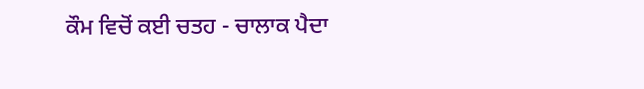ਕੌਮ ਵਿਚੋਂ ਕਈ ਚਤਹ - ਚਾਲਾਕ ਪੈਦਾ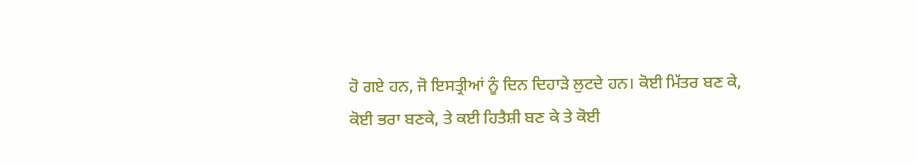ਹੋ ਗਏ ਹਨ, ਜੋ ਇਸਤ੍ਰੀਆਂ ਨੂੰ ਦਿਨ ਦਿਹਾੜੇ ਲੁਟਦੇ ਹਨ। ਕੋਈ ਮਿੱਤਰ ਬਣ ਕੇ, ਕੋਈ ਭਰਾ ਬਣਕੇ, ਤੇ ਕਈ ਹਿਤੈਸ਼ੀ ਬਣ ਕੇ ਤੇ ਕੋਈ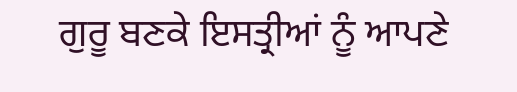ਗੁਰੂ ਬਣਕੇ ਇਸਤ੍ਰੀਆਂ ਨੂੰ ਆਪਣੇ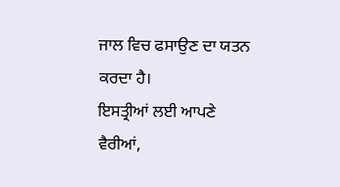ਜਾਲ ਵਿਚ ਫਸਾਉਣ ਦਾ ਯਤਨ ਕਰਦਾ ਹੈ।
ਇਸਤ੍ਰੀਆਂ ਲਈ ਆਪਣੇ ਵੈਰੀਆਂ,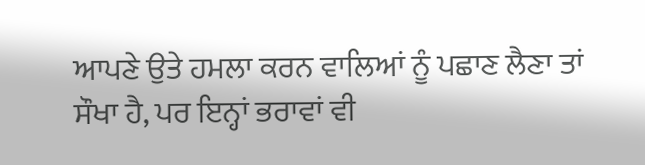ਆਪਣੇ ਉਤੇ ਹਮਲਾ ਕਰਨ ਵਾਲਿਆਂ ਨੂੰ ਪਛਾਣ ਲੈਣਾ ਤਾਂ ਸੌਖਾ ਹੈ, ਪਰ ਇਨ੍ਹਾਂ ਭਰਾਵਾਂ ਵੀ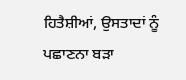ਹਿਤੈਸ਼ੀਆਂ, ਉਸਤਾਦਾਂ ਨੂੰ ਪਛਾਣਨਾ ਬੜਾ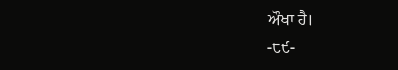ਔਖਾ ਹੈ।
-੮੯-